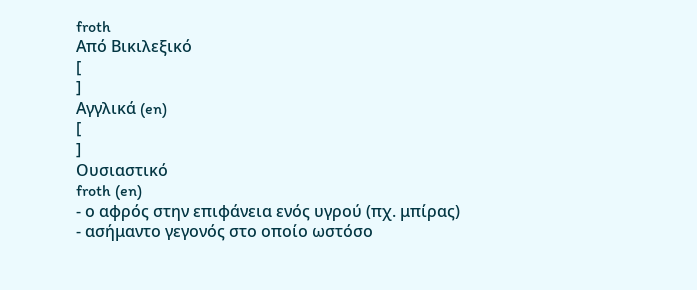froth
Από Βικιλεξικό
[
]
Αγγλικά (en)
[
]
Ουσιαστικό
froth (en)
- ο αφρός στην επιφάνεια ενός υγρού (πχ. μπίρας)
- ασήμαντο γεγονός στο οποίο ωστόσο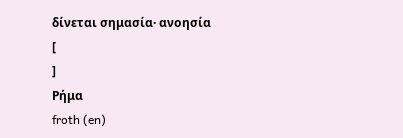δίνεται σημασία· ανοησία
[
]
Ρήμα
froth (en)